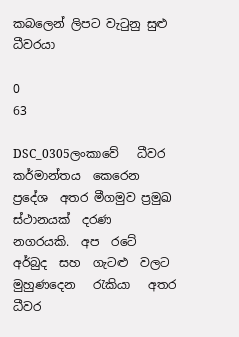කබලෙන් ලිපට වැටුනු සුළු ධීවරයා

0
63

DSC_0305ලංකාවේ   ධීවර  කර්මාන්තය  කෙරෙන  ප්‍රදේශ  අතර මීගමුව ප්‍රමුඛ  ස්ථානයක්  දරණ  නගරයකි.  අප  රටේ  අර්බුද  සහ  ගැටළු  වලට  මුහුණදෙන   රැකියා   අතර  ධීවර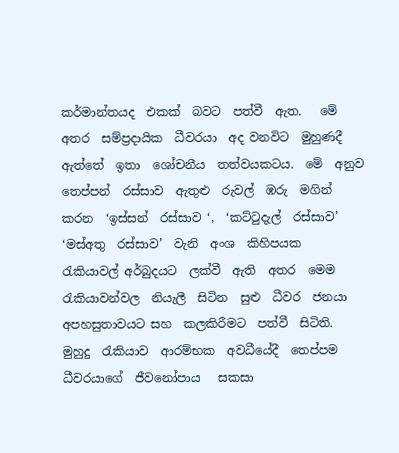කර්මාන්තයද  එකක්  බවට  පත්වී  ඇත.   මේ    අතර  සම්ප්‍රදායික  ධීවරයා  අද වනවිට  මුහුණදී  ඇත්තේ  ඉතා  ශෝචනීය  තත්වයකටය.  මේ  අනුව  තෙප්පන්  රස්සාව  ඇතුළු  රුවල්  ඹරු  මගින්  කරන  ‘ඉස්සන්  රස්සාව ‘,  ‘කට්ටුදැල්  රස්සාව’  ‘මස්අතු  රස්සාව’  වැනි  අංශ  කිහිපයක   රැකියාවල් අර්බුදයට  ලක්වී  ඇති  අතර  මෙම  රැකියාවන්වල  නියැලී  සිටින  සුළු  ධීවර  ජනයා  අපහසුතාවයට සහ  කලකිරීමට  පත්වී  සිටිති.  මුහුදු  රැකියාව  ආරම්භක  අවධීයේදී  තෙප්පම    ධීවරයාගේ  ජීවනෝපාය   සකසා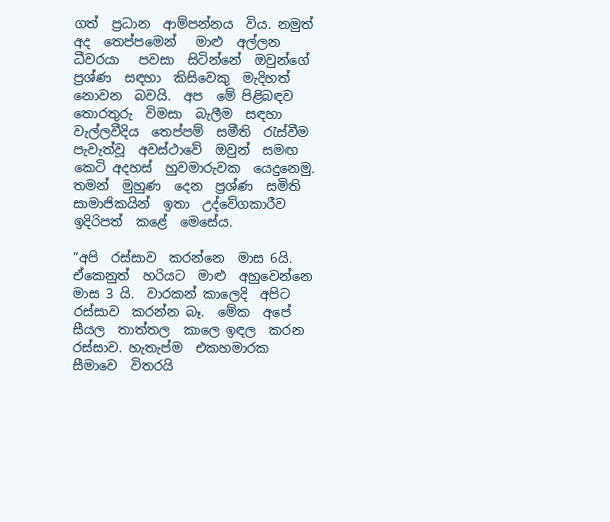ගත්  ප්‍රධාන  ආම්පන්නය  විය. නමුත්  අද  තෙප්පමෙන්   මාළු  අල්ලන ධීවරයා   පවසා  සිටින්නේ  ඔවුන්ගේ  ප්‍රශ්ණ  සඳහා  කිසිවෙකු  මැදිහත්  නොවන  බවයි.  අප  මේ පිළිබඳව  තොරතුරු  විමසා  බැලීම  සඳහා  වැල්ලවීදිය  තෙප්පම්  සමීති  රැස්වීම  පැවැත්වූ  අවස්ථාවේ  ඔවුන්  සමඟ  කෙටි අදහස්  හුවමාරුවක  යෙදුනෙමු.  තමන්  මුහුණ  දෙන  ප්‍රශ්ණ  සමිති  සාමාජිකයින්  ඉතා  උද්වේගකාරීව  ඉදිරිපත්  කළේ  මෙසේය.

”අපි  රස්සාව  කරන්නෙ  මාස 6යි.  ඒකෙනුත්  හරියට  මාළු  අහුවෙන්නෙ  මාස 3 යි.  වාරකන් කාලෙදි  අපිට  රස්සාව  කරන්න බෑ.  මේක  අපේ  සීයල  තාත්තල  කාලෙ ඉඳල  කරන  රස්සාව. හැතැප්ම  එකහමාරක  සීමාවෙ  විතරයි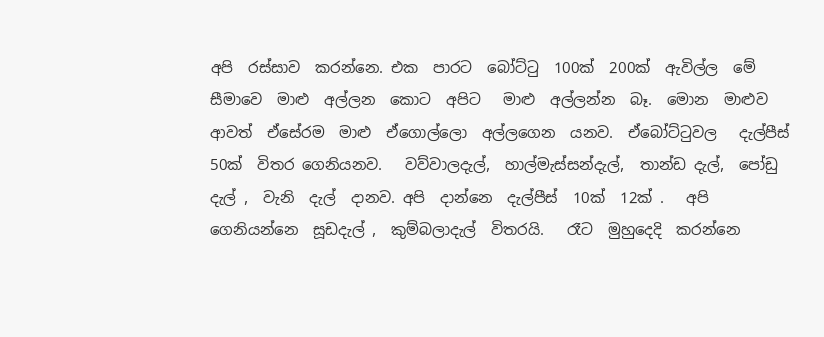අපි  රස්සාව  කරන්නෙ. එක  පාරට  බෝට්ටු  100ක්  200ක්  ඇවිල්ල  මේ  සීමාවෙ  මාළු  අල්ලන  කොට  අපිට   මාළු  අල්ලන්න  බෑ.  මොන  මාළුව  ආවත්  ඒසේරම  මාළු  ඒගොල්ලො  අල්ලගෙන  යනව.  ඒබෝට්ටුවල   දැල්පීස්  50ක්  විතර ගෙනියනව.   වව්වාලදැල්,  හාල්මැස්සන්දැල්,  තාන්ඩ දැල්,  පෝඩු දැල් ,  වැනි  දැල්  දානව. අපි  දාන්නෙ  දැල්පීස්  10ක්  12ක් .   අපි  ගෙනියන්නෙ  සූඩදැල් ,  කුම්බලාදැල්  විතරයි.   රෑට  මුහුදෙදි  කරන්නෙ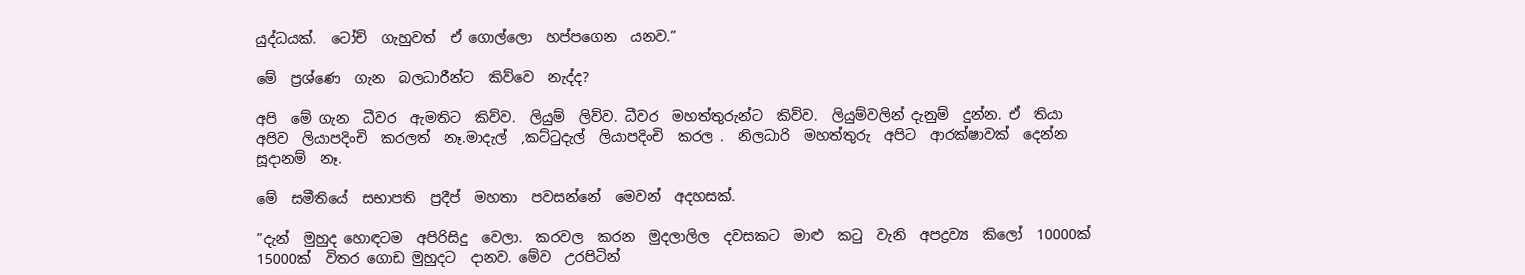යුද්ධයක්.  ටෝච්  ගැහුවත්  ඒ ගොල්ලො  හප්පගෙන  යනව.”

මේ  ප්‍රශ්ණෙ  ගැන  බලධාරීන්ට  කිව්වෙ  නැද්ද?

අපි  මේ ගැන  ධීවර  ඇමතිට  කිව්ව.  ලියුම්  ලිව්ව. ධීවර  මහත්තුරුන්ට  කිව්ව.  ලියුම්වලින් දැනුම්  දුන්න. ඒ  තියා  අපිව  ලියාපදිංචි  කරලත්  නෑ.මාදැල්  ,කට්ටුදැල්  ලියාපදිංචි  කරල .  නිලධාරි  මහත්තුරු  අපිට  ආරක්ෂාවක්  දෙන්න  සූදානම්  නෑ.

මේ  සමීතියේ  සභාපති  ප්‍රදීප්  මහතා  පවසන්නේ  මෙවන්  අදහසක්.

”දැන්  මුහුද හොඳටම  අපිරිසිදු  වෙලා.  කරවල  කරන  මුදලාලිල  දවසකට  මාළු  කටු  වැනි  අපද්‍රව්‍ය  කිලෝ  10000ක්  15000ක්  විතර ගොඩ මුහුදට  දානව. මේව  උරපිටින්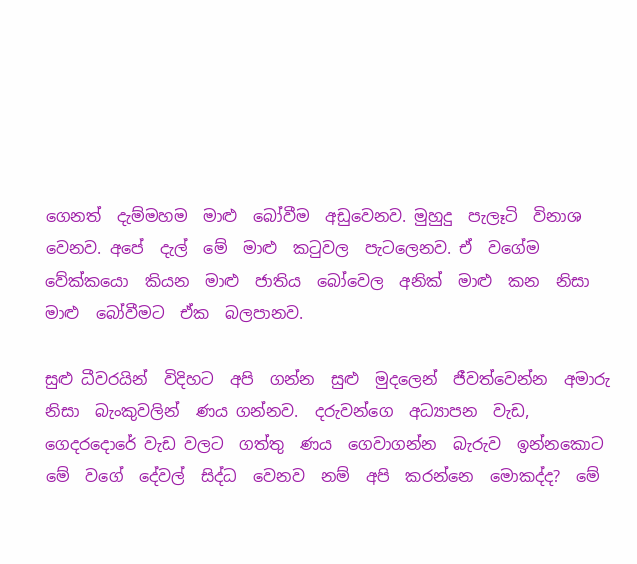ගෙනත්  දැම්මහම  මාළු  බෝවීම  අඩුවෙනව. මුහුදු  පැලෑටි  විනාශ වෙනව. අපේ  දැල්  මේ  මාළු  කටුවල  පැටලෙනව. ඒ  වගේම  වේක්කයො  කියන  මාළු  ජාතිය  බෝවෙල  අනික්  මාළු  කන  නිසා  මාළු  බෝවීමට  ඒක  බලපානව.

සුළු ධීවරයින්  විදිහට  අපි  ගන්න  සුළු  මුදලෙන්  ජීවත්වෙන්න  අමාරු නිසා  බැංකුවලින්  ණය ගන්නව.  දරුවන්ගෙ  අධ්‍යාපන  වැඩ,  ගෙදරදොරේ වැඩ වලට  ගත්තු  ණය  ගෙවාගන්න  බැරුව  ඉන්නකොට  මේ  වගේ  දේවල්  සිද්ධ  වෙනව  නම්  අපි  කරන්නෙ  මොකද්ද?  මේ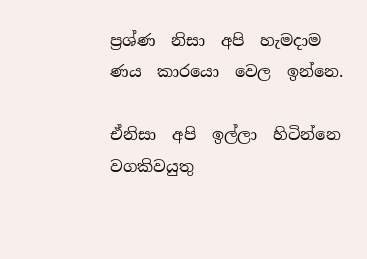ප්‍රශ්ණ  නිසා  අපි  හැමදාම  ණය  කාරයො  වෙල  ඉන්නෙ.

ඒනිසා  අපි  ඉල්ලා  හිටින්නෙ  වගකිවයුතු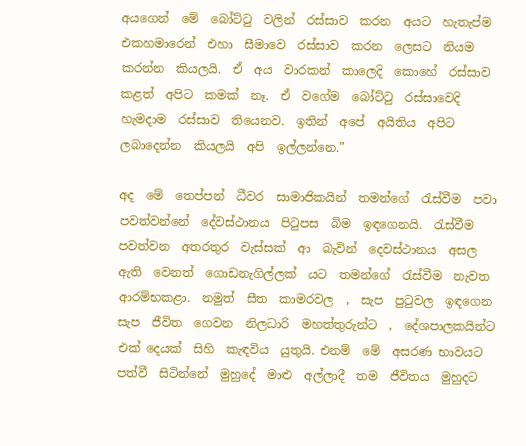අයගෙන්  මේ  බෝට්ටු  වලින්  රස්සාව  කරන  අයට  හැතැප්ම  එකහමාරෙන්  එහා  සීමාවෙ  රස්සාව  කරන  ලෙසට  නියම  කරන්න  කියලයි.  ඒ  අය  වාරකන්  කාලෙදි  කොහේ  රස්සාව  කළත්  අපිට  කමක්  නෑ.  ඒ  වගේම  බෝට්ටු  රස්සාවෙදි  හැමදාම  රස්සාව  තියෙනව.  ඉතින්  අපේ  අයිතිය  අපිට  ලබාදෙන්න  කියලයි  අපි  ඉල්ලන්නෙ.”

අද  මේ  තෙප්පන්  ධීවර  සාමාජිකයින්  තමන්ගේ  රැස්වීම  පවා  පවත්වන්නේ  දේවස්ථානය  පිටුපස  බිම  ඉඳගෙනයි.  රැස්වීම  පවත්වන  අතරතුර  වැස්සක්  ආ  බැවින්  දෙවස්ථානය  අසල  ඇති  වෙනත්  ගොඩනැගිල්ලක්  යට  තමන්ගේ  රැස්වීම  නැවත  ආරම්භකළා.  නමුත්  සීත  කාමරවල  ,  සැප  පුටුවල  ඉඳගෙන  සැප  ජීවිත  ගෙවන  නිලධාරි  මහත්තුරුන්ට  ,  දේශපාලකයින්ට  එක් දෙයක්  සිහි  කැඳවිය  යුතුයි. එනම්  මේ  අසරණ භාවයට  පත්වී  සිටින්නේ  මුහුදේ  මාළු  අල්ලාදී  තම  ජීවිතය  මුහුදට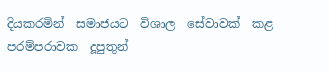දියකරමින්  සමාජයට  විශාල  සේවාවක්  කළ  පරම්පරාවක  දූපුතුන්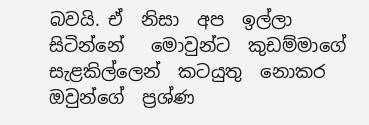බවයි. ඒ  නිසා  අප  ඉල්ලා  සිටින්නේ   මොවුන්ට  කුඩම්මාගේ  සැළකිල්ලෙන්  කටයුතු  නොකර  ඔවුන්ගේ  ප්‍රශ්ණ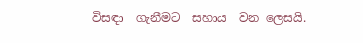විසඳා  ගැනීමට  සහාය  වන ලෙසයි.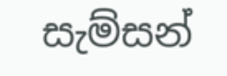සැම්සන්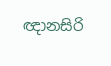ඥානසිරි